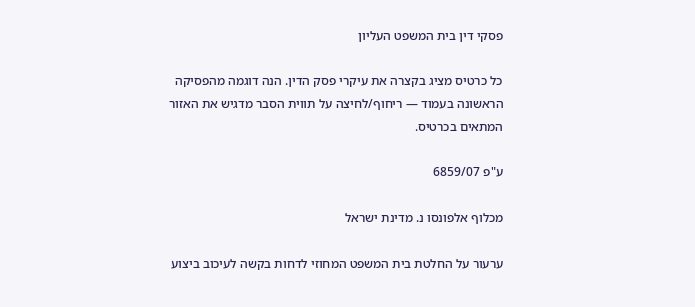פסקי דין בית המשפט העליון

כל כרטיס מציג בקצרה את עיקרי פסק הדין. הנה דוגמה מהפסיקה הראשונה בעמוד — ריחוף/לחיצה על תווית הסבר מדגיש את האזור המתאים בכרטיס.

ע"פ 6859/07

מכלוף אלפונסו נ. מדינת ישראל

ערעור על החלטת בית המשפט המחוזי לדחות בקשה לעיכוב ביצוע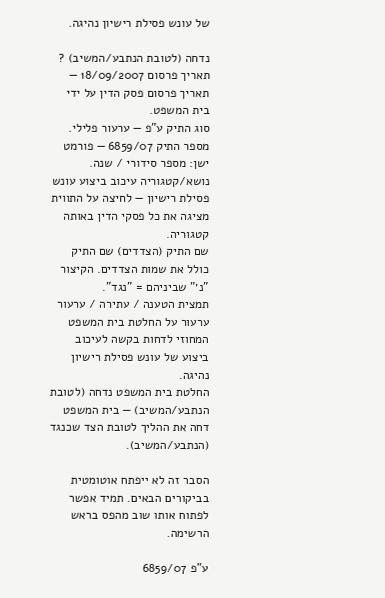של עונש פסילת רישיון נהיגה.

נדחה (לטובת הנתבע/המשיב) ?
תאריך פרסום 18/09/2007 — תאריך פרסום פסק הדין על ידי בית המשפט.
סוג התיק ע"פ — ערעור פלילי.
מספר התיק 6859/07 — פורמט ישן: מספר סידורי / שנה.
נושא/קטגוריה עיכוב ביצוע עונש פסילת רישיון — לחיצה על התווית מציגה את כל פסקי הדין באותה קטגוריה.
שם התיק (הצדדים) שם התיק כולל את שמות הצדדים. הקיצור "נ׳" שביניהם = "נגד".
תמצית הטענה / עתירה / ערעור ערעור על החלטת בית המשפט המחוזי לדחות בקשה לעיכוב ביצוע של עונש פסילת רישיון נהיגה.
החלטת בית המשפט נדחה (לטובת הנתבע/המשיב) — בית המשפט דחה את ההליך לטובת הצד שכנגד (הנתבע/המשיב).

הסבר זה לא ייפתח אוטומטית בביקורים הבאים. תמיד אפשר לפתוח אותו שוב מהפס בראש הרשימה.

ע"פ 6859/07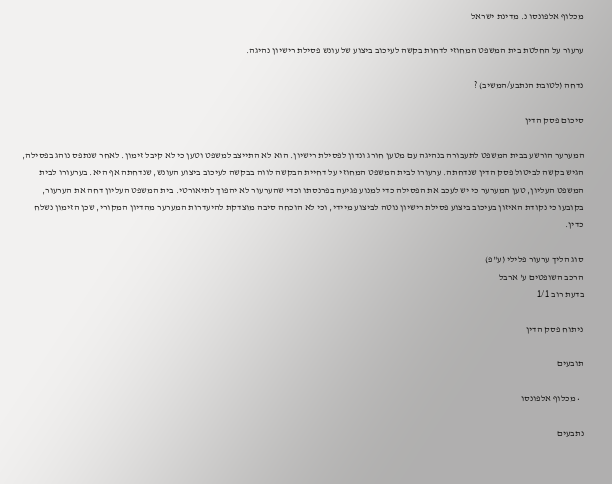מכלוף אלפונסו נ. מדינת ישראל

ערעור על החלטת בית המשפט המחוזי לדחות בקשה לעיכוב ביצוע של עונש פסילת רישיון נהיגה.

נדחה (לטובת הנתבע/המשיב) ?

סיכום פסק הדין

המערער הורשע בבית המשפט לתעבורה בנהיגה עם מטען חורג ונדון לפסילת רישיון. הוא לא התייצב למשפט וטען כי לא קיבל זימון. לאחר שנתפס נוהג בפסילה, הגיש בקשה לביטול פסק הדין שנדחתה. ערעורו לבית המשפט המחוזי על דחיית הבקשה לווה בבקשה לעיכוב ביצוע העונש, שנדחתה אף היא. בערעורו לבית המשפט העליון, טען המערער כי יש לעכב את הפסילה כדי למנוע פגיעה בפרנסתו וכדי שהערעור לא יהפוך לתיאורטי. בית המשפט העליון דחה את הערעור, בקובעו כי נקודת האיזון בעיכוב ביצוע פסילת רישיון נוטה לביצוע מיידי, וכי לא הוכחה סיבה מוצדקת להיעדרות המערער מהדיון המקורי, שכן הזימון נשלח כדין.

סוג הליך ערעור פלילי (ע"פ)
הרכב השופטים ע' ארבל
בדעת רוב 1/1

ניתוח פסק הדין

תובעים

  • מכלוף אלפונסו

נתבעים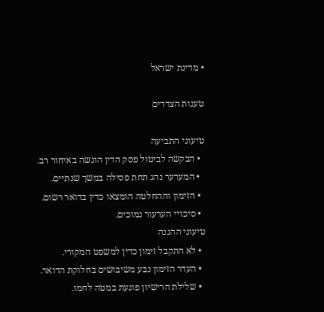• מדינת ישראל

טענות הצדדים

טיעוני התביעה
  • הבקשה לביטול פסק הדין הוגשה באיחור רב.
  • המערער נהג תחת פסילה במשך שנתיים.
  • הזימון וההחלטה הומצאו כדין בדואר רשום.
  • סיכויי הערעור נמוכים.
טיעוני ההגנה
  • לא התקבל זימון כדין למשפט המקורי.
  • העדר הזימון נבע משיבושים בחלוקת הדואר.
  • שלילת הרישיון פוגעת במטה לחמו.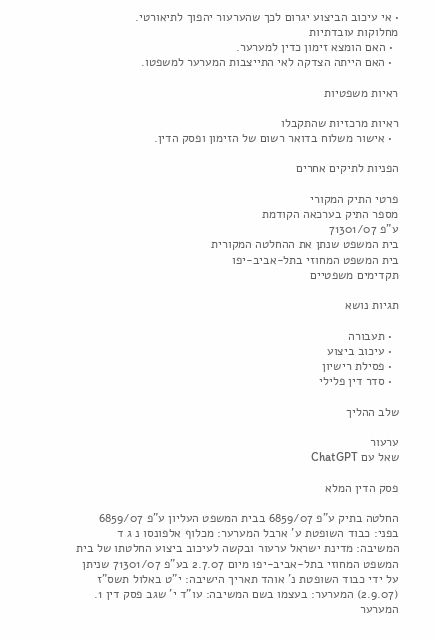• אי עיכוב הביצוע יגרום לכך שהערעור יהפוך לתיאורטי.
מחלוקות עובדתיות
  • האם הומצא זימון כדין למערער.
  • האם הייתה הצדקה לאי התייצבות המערער למשפטו.

ראיות משפטיות

ראיות מרכזיות שהתקבלו
  • אישור משלוח בדואר רשום של הזימון ופסק הדין.

הפניות לתיקים אחרים

פרטי התיק המקורי
מספר התיק בערכאה הקודמת
ע"פ 71301/07
בית המשפט שנתן את ההחלטה המקורית
בית המשפט המחוזי בתל-אביב-יפו
תקדימים משפטיים

תגיות נושא

  • תעבורה
  • עיכוב ביצוע
  • פסילת רישיון
  • סדר דין פלילי

שלב ההליך

ערעור
שאל עם ChatGPT

פסק הדין המלא

החלטה בתיק ע"פ 6859/07 בבית המשפט העליון ע"פ 6859/07 בפני: כבוד השופטת ע' ארבל המערער: מכלוף אלפונסו נ ג ד המשיבה: מדינת ישראל ערעור ובקשה לעיכוב ביצוע החלטתו של בית המשפט המחוזי בתל-אביב-יפו מיום 2.7.07 בע"פ 71301/07 שניתן על ידי כבוד השופטת נ' אוהד תאריך הישיבה: י"ט באלול תשס"ז (2.9.07) המערער: בעצמו בשם המשיבה: עו"ד י' שגב פסק דין 1. המערער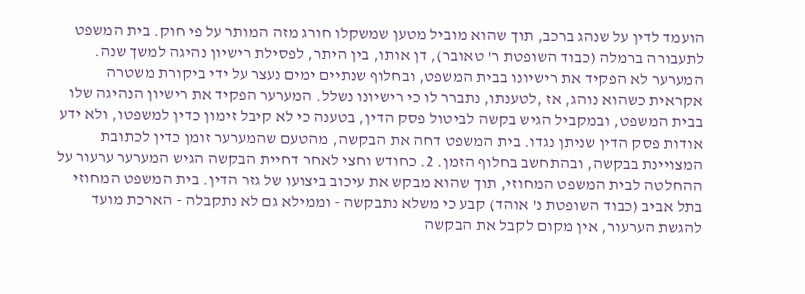הועמד לדין על שנהג ברכב, תוך שהוא מוביל מטען שמשקלו חורג מזה המותר על פי חוק. בית המשפט לתעבורה ברמלה (כבוד השופטת ר' טאובר), דן אותו, בין היתר, לפסילת רישיון נהיגה למשך שנה. המערער לא הפקיד את רישיונו בבית המשפט, ובחלוף שנתיים ימים נעצר על ידי ביקורת משטרה אקראית כשהוא נוהג, אז ,לטענתו, נתברר לו כי רישיונו נשלל. המערער הפקיד את רישיון הנהיגה שלו בבית המשפט, ובמקביל הגיש בקשה לביטול פסק הדין, בטענה כי לא קיבל זימון כדין למשפטו, ולא ידע אודות פסק הדין שניתן נגדו. בית המשפט דחה את הבקשה, מהטעם שהמערער זומן כדין לכתובת המצויינת בבקשה, ובהתחשב בחלוף הזמן. 2. כחודש וחצי לאחר דחיית הבקשה הגיש המערער ערעור על ההחלטה לבית המשפט המחוזי, תוך שהוא מבקש את עיכוב ביצועו של גזר הדין. בית המשפט המחוזי בתל אביב (כבוד השופטת נ' אוהד) קבע כי משלא נתבקשה - וממילא גם לא נתקבלה - הארכת מועד להגשת הערעור, אין מקום לקבל את הבקשה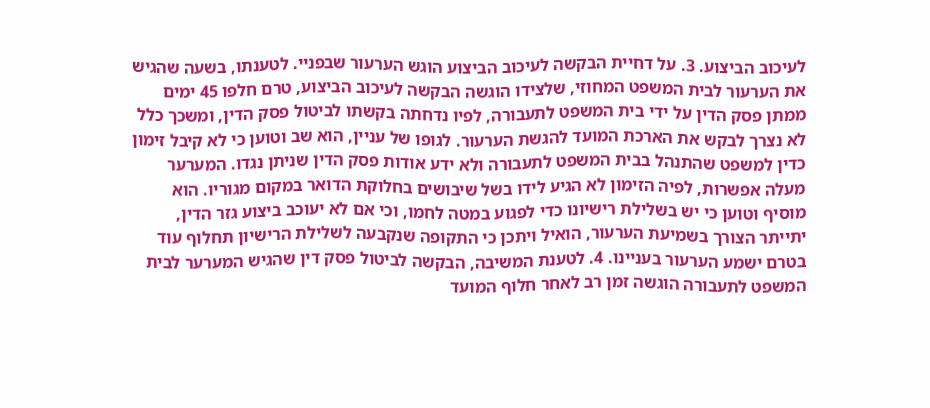לעיכוב הביצוע. 3. על דחיית הבקשה לעיכוב הביצוע הוגש הערעור שבפניי. לטענתו, בשעה שהגיש את הערעור לבית המשפט המחוזי, שלצידו הוגשה הבקשה לעיכוב הביצוע, טרם חלפו 45 ימים ממתן פסק הדין על ידי בית המשפט לתעבורה, לפיו נדחתה בקשתו לביטול פסק הדין, ומשכך כלל לא נצרך לבקש את הארכת המועד להגשת הערעור. לגופו של עניין, הוא שב וטוען כי לא קיבל זימון כדין למשפט שהתנהל בבית המשפט לתעבורה ולא ידע אודות פסק הדין שניתן נגדו. המערער מעלה אפשרות, לפיה הזימון לא הגיע לידו בשל שיבושים בחלוקת הדואר במקום מגוריו. הוא מוסיף וטוען כי יש בשלילת רישיונו כדי לפגוע במטה לחמו, וכי אם לא יעוכב ביצוע גזר הדין, יתייתר הצורך בשמיעת הערעור, הואיל ויתכן כי התקופה שנקבעה לשלילת הרישיון תחלוף עוד בטרם ישמע הערעור בעניינו. 4. לטענת המשיבה, הבקשה לביטול פסק דין שהגיש המערער לבית המשפט לתעבורה הוגשה זמן רב לאחר חלוף המועד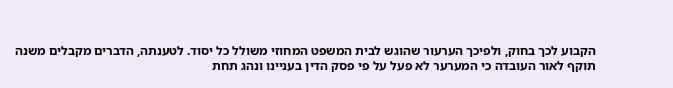הקבוע לכך בחוק, ולפיכך הערעור שהוגש לבית המשפט המחוזי משולל כל יסוד. לטענתה, הדברים מקבלים משנה תוקף לאור העובדה כי המערער לא פעל על פי פסק הדין בעניינו ונהג תחת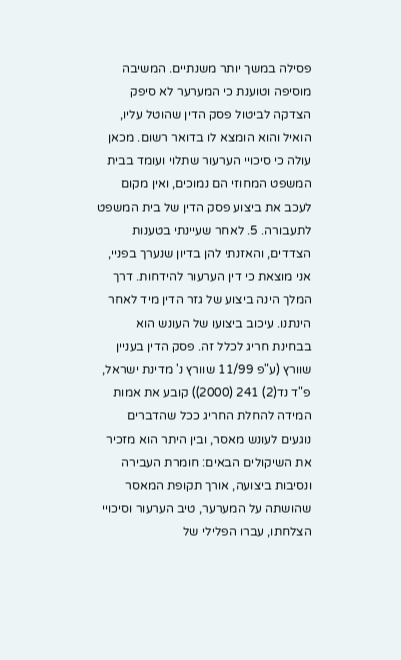פסילה במשך יותר משנתיים. המשיבה מוסיפה וטוענת כי המערער לא סיפק הצדקה לביטול פסק הדין שהוטל עליו, הואיל והוא הומצא לו בדואר רשום. מכאן עולה כי סיכויי הערעור שתלוי ועומד בבית המשפט המחוזי הם נמוכים, ואין מקום לעכב את ביצוע פסק הדין של בית המשפט לתעבורה. 5. לאחר שעיינתי בטענות הצדדים, והאזנתי להן בדיון שנערך בפניי, אני מוצאת כי דין הערעור להידחות. דרך המלך הינה ביצוע של גזר הדין מיד לאחר הינתנו. עיכוב ביצועו של העונש הוא בבחינת חריג לכלל זה. פסק הדין בעניין שוורץ (ע"פ 11/99 שוורץ נ' מדינת ישראל, פ"ד נד(2) 241 (2000)) קובע את אמות המידה להחלת החריג ככל שהדברים נוגעים לעונש מאסר, ובין היתר הוא מזכיר את השיקולים הבאים: חומרת העבירה ונסיבות ביצועה, אורך תקופת המאסר שהושתה על המערער, טיב הערעור וסיכויי הצלחתו, עברו הפלילי של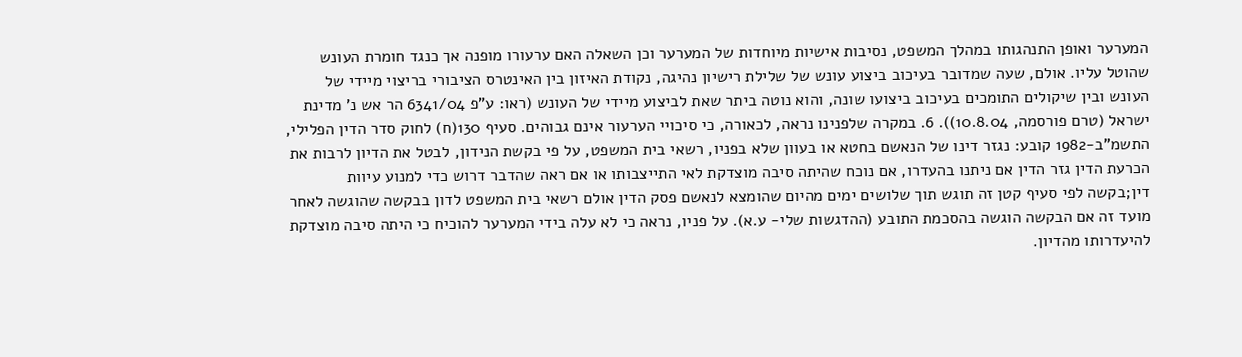המערער ואופן התנהגותו במהלך המשפט, נסיבות אישיות מיוחדות של המערער וכן השאלה האם ערעורו מופנה אך כנגד חומרת העונש שהוטל עליו. אולם, שעה שמדובר בעיכוב ביצוע עונש של שלילת רישיון נהיגה, נקודת האיזון בין האינטרס הציבורי בריצוי מיידי של העונש ובין שיקולים התומכים בעיכוב ביצועו שונה, והוא נוטה ביתר שאת לביצוע מיידי של העונש (ראו: ע"פ 6341/04 הר אש נ' מדינת ישראל (טרם פורסמה, 10.8.04)). 6. במקרה שלפנינו נראה, לכאורה, כי סיכויי הערעור אינם גבוהים. סעיף 130(ח) לחוק סדר הדין הפלילי, התשמ"ב-1982 קובע: נגזר דינו של הנאשם בחטא או בעוון שלא בפניו, רשאי בית המשפט, על פי בקשת הנידון, לבטל את הדיון לרבות את הכרעת הדין גזר הדין אם ניתנו בהעדרו, אם נוכח שהיתה סיבה מוצדקת לאי התייצבותו או אם ראה שהדבר דרוש כדי למנוע עיוות דין;בקשה לפי סעיף קטן זה תוגש תוך שלושים ימים מהיום שהומצא לנאשם פסק הדין אולם רשאי בית המשפט לדון בבקשה שהוגשה לאחר מועד זה אם הבקשה הוגשה בהסכמת התובע (ההדגשות שלי- ע.א). על פניו, נראה כי לא עלה בידי המערער להוכיח כי היתה סיבה מוצדקת להיעדרותו מהדיון.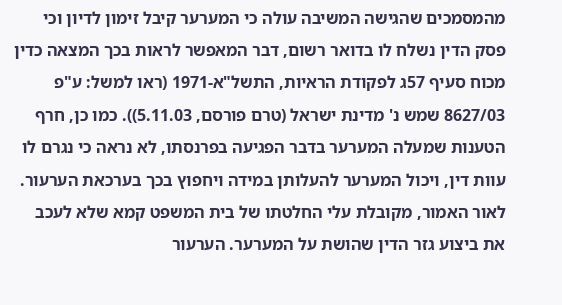מהמסמכים שהגישה המשיבה עולה כי המערער קיבל זימון לדיון וכי פסק הדין נשלח לו בדואר רשום, דבר המאפשר לראות בכך המצאה כדין מכוח סעיף 57ג לפקודת הראיות, התשל"א-1971 (ראו למשל: ע"פ 8627/03 שמש נ' מדינת ישראל (טרם פורסם, 5.11.03)). כמו כן, חרף הטענות שמעלה המערער בדבר הפגיעה בפרנסתו, לא נראה כי נגרם לו עוות דין, ויכול המערער להעלותן במידה ויחפוץ בכך בערכאת הערעור. לאור האמור, מקובלת עלי החלטתו של בית המשפט קמא שלא לעכב את ביצוע גזר הדין שהושת על המערער. הערעור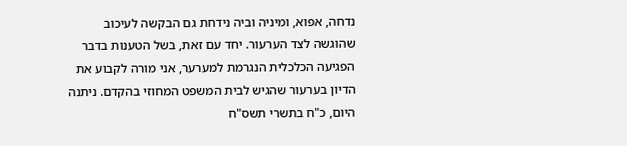נדחה, אפוא, ומיניה וביה נידחת גם הבקשה לעיכוב שהוגשה לצד הערעור. יחד עם זאת, בשל הטענות בדבר הפגיעה הכלכלית הנגרמת למערער, אני מורה לקבוע את הדיון בערעור שהגיש לבית המשפט המחוזי בהקדם. ניתנה היום, כ"ח בתשרי תשס"ח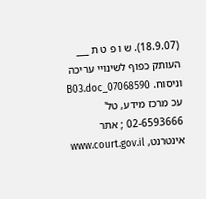(18.9.07). ש ו פ ט ת ___ העותק כפוף לשינויי עריכה וניסוח. 07068590_B03.doc עכ מרכז מידע, טל' 02-6593666 ; אתר אינטרנט, www.court.gov.il